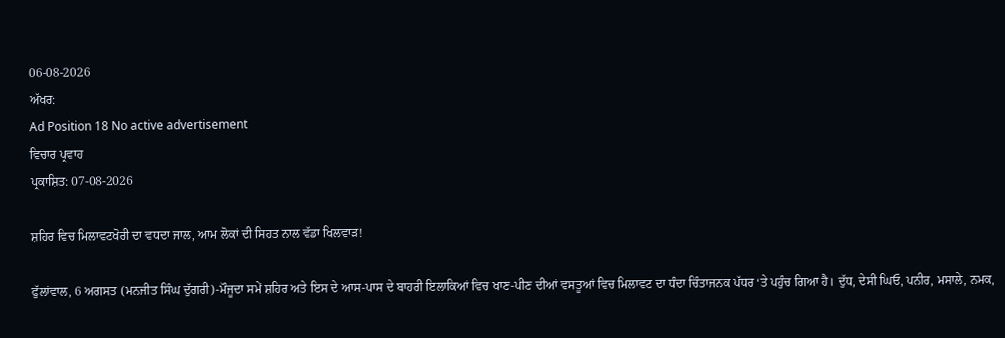06-08-2026
ਅੱਖਰ:
Ad Position 18 No active advertisement
ਵਿਚਾਰ ਪ੍ਰਵਾਹ
ਪ੍ਰਕਾਸ਼ਿਤ: 07-08-2026

ਸ਼ਹਿਰ ਵਿਚ ਮਿਲਾਵਟਖੋਰੀ ਦਾ ਵਧਦਾ ਜਾਲ, ਆਮ ਲੋਕਾਂ ਦੀ ਸਿਹਤ ਨਾਲ ਵੱਡਾ ਖਿਲਵਾੜ!

ਫੁੱਲਾਂਵਾਲ, 6 ਅਗਸਤ (ਮਨਜੀਤ ਸਿੰਘ ਦੁੱਗਰੀ)-ਮੌਜੂਦਾ ਸਮੇਂ ਸ਼ਹਿਰ ਅਤੇ ਇਸ ਦੇ ਆਸ-ਪਾਸ ਦੇ ਬਾਹਰੀ ਇਲਾਕਿਆਂ ਵਿਚ ਖਾਣ-ਪੀਣ ਦੀਆਂ ਵਸਤੂਆਂ ਵਿਚ ਮਿਲਾਵਟ ਦਾ ਧੰਦਾ ਚਿੰਤਾਜਨਕ ਪੱਧਰ ‘ਤੇ ਪਹੁੰਚ ਗਿਆ ਹੈ। ਦੁੱਧ, ਦੇਸੀ ਘਿਓ, ਪਨੀਰ, ਮਸਾਲੇ, ਨਮਕ,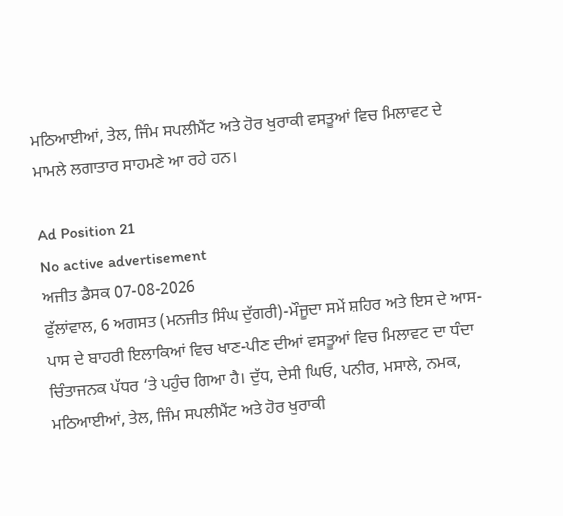ਮਠਿਆਈਆਂ, ਤੇਲ, ਜਿੰਮ ਸਪਲੀਮੈਂਟ ਅਤੇ ਹੋਰ ਖੁਰਾਕੀ ਵਸਤੂਆਂ ਵਿਚ ਮਿਲਾਵਟ ਦੇ ਮਾਮਲੇ ਲਗਾਤਾਰ ਸਾਹਮਣੇ ਆ ਰਹੇ ਹਨ।

Ad Position 21
No active advertisement
ਅਜੀਤ ਡੈਸਕ 07-08-2026
ਫੁੱਲਾਂਵਾਲ, 6 ਅਗਸਤ (ਮਨਜੀਤ ਸਿੰਘ ਦੁੱਗਰੀ)-ਮੌਜੂਦਾ ਸਮੇਂ ਸ਼ਹਿਰ ਅਤੇ ਇਸ ਦੇ ਆਸ-ਪਾਸ ਦੇ ਬਾਹਰੀ ਇਲਾਕਿਆਂ ਵਿਚ ਖਾਣ-ਪੀਣ ਦੀਆਂ ਵਸਤੂਆਂ ਵਿਚ ਮਿਲਾਵਟ ਦਾ ਧੰਦਾ ਚਿੰਤਾਜਨਕ ਪੱਧਰ ‘ਤੇ ਪਹੁੰਚ ਗਿਆ ਹੈ। ਦੁੱਧ, ਦੇਸੀ ਘਿਓ, ਪਨੀਰ, ਮਸਾਲੇ, ਨਮਕ, ਮਠਿਆਈਆਂ, ਤੇਲ, ਜਿੰਮ ਸਪਲੀਮੈਂਟ ਅਤੇ ਹੋਰ ਖੁਰਾਕੀ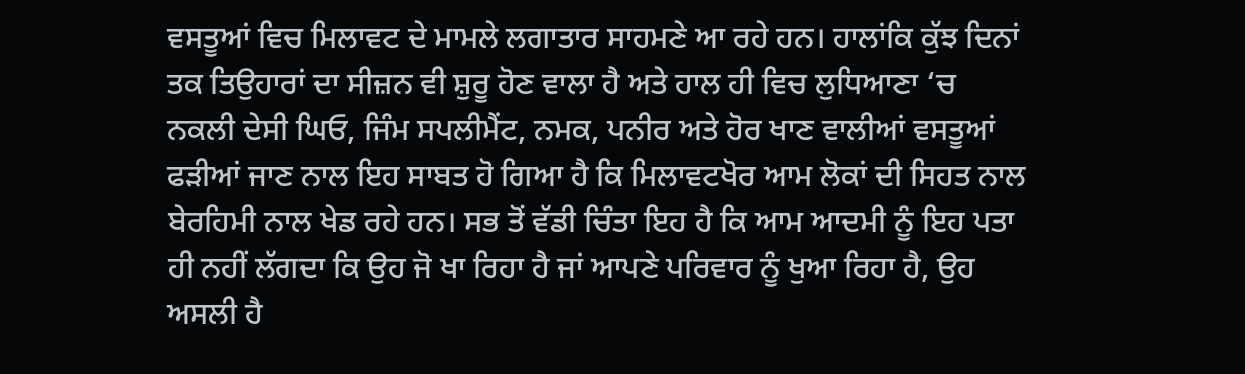ਵਸਤੂਆਂ ਵਿਚ ਮਿਲਾਵਟ ਦੇ ਮਾਮਲੇ ਲਗਾਤਾਰ ਸਾਹਮਣੇ ਆ ਰਹੇ ਹਨ। ਹਾਲਾਂਕਿ ਕੁੱਝ ਦਿਨਾਂ ਤਕ ਤਿਉਹਾਰਾਂ ਦਾ ਸੀਜ਼ਨ ਵੀ ਸ਼ੁਰੂ ਹੋਣ ਵਾਲਾ ਹੈ ਅਤੇ ਹਾਲ ਹੀ ਵਿਚ ਲੁਧਿਆਣਾ ‘ਚ ਨਕਲੀ ਦੇਸੀ ਘਿਓ, ਜਿੰਮ ਸਪਲੀਮੈਂਟ, ਨਮਕ, ਪਨੀਰ ਅਤੇ ਹੋਰ ਖਾਣ ਵਾਲੀਆਂ ਵਸਤੂਆਂ ਫੜੀਆਂ ਜਾਣ ਨਾਲ ਇਹ ਸਾਬਤ ਹੋ ਗਿਆ ਹੈ ਕਿ ਮਿਲਾਵਟਖੋਰ ਆਮ ਲੋਕਾਂ ਦੀ ਸਿਹਤ ਨਾਲ ਬੇਰਹਿਮੀ ਨਾਲ ਖੇਡ ਰਹੇ ਹਨ। ਸਭ ਤੋਂ ਵੱਡੀ ਚਿੰਤਾ ਇਹ ਹੈ ਕਿ ਆਮ ਆਦਮੀ ਨੂੰ ਇਹ ਪਤਾ ਹੀ ਨਹੀਂ ਲੱਗਦਾ ਕਿ ਉਹ ਜੋ ਖਾ ਰਿਹਾ ਹੈ ਜਾਂ ਆਪਣੇ ਪਰਿਵਾਰ ਨੂੰ ਖੁਆ ਰਿਹਾ ਹੈ, ਉਹ ਅਸਲੀ ਹੈ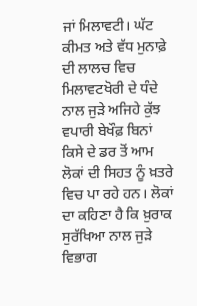ਜਾਂ ਮਿਲਾਵਟੀ। ਘੱਟ ਕੀਮਤ ਅਤੇ ਵੱਧ ਮੁਨਾਫ਼ੇ ਦੀ ਲਾਲਚ ਵਿਚ ਮਿਲਾਵਟਖੋਰੀ ਦੇ ਧੰਦੇ ਨਾਲ ਜੁੜੇ ਅਜਿਹੇ ਕੁੱਝ ਵਪਾਰੀ ਬੇਖੌਫ਼ ਬਿਨਾਂ ਕਿਸੇ ਦੇ ਡਰ ਤੋਂ ਆਮ ਲੋਕਾਂ ਦੀ ਸਿਹਤ ਨੂੰ ਖ਼ਤਰੇ ਵਿਚ ਪਾ ਰਹੇ ਹਨ। ਲੋਕਾਂ ਦਾ ਕਹਿਣਾ ਹੈ ਕਿ ਖ਼ੁਰਾਕ ਸੁਰੱਖਿਆ ਨਾਲ ਜੁੜੇ ਵਿਭਾਗ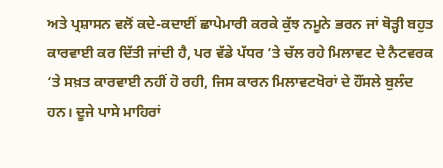ਅਤੇ ਪ੍ਰਸ਼ਾਸਨ ਵਲੋਂ ਕਦੇ-ਕਦਾਈਂ ਛਾਪੇਮਾਰੀ ਕਰਕੇ ਕੁੱਝ ਨਮੂਨੇ ਭਰਨ ਜਾਂ ਥੋੜ੍ਹੀ ਬਹੁਤ ਕਾਰਵਾਈ ਕਰ ਦਿੱਤੀ ਜਾਂਦੀ ਹੈ, ਪਰ ਵੱਡੇ ਪੱਧਰ ‘ਤੇ ਚੱਲ ਰਹੇ ਮਿਲਾਵਟ ਦੇ ਨੈਟਵਰਕ ‘ਤੇ ਸਖ਼ਤ ਕਾਰਵਾਈ ਨਹੀਂ ਹੋ ਰਹੀ, ਜਿਸ ਕਾਰਨ ਮਿਲਾਵਟਖੋਰਾਂ ਦੇ ਹੌਂਸਲੇ ਬੁਲੰਦ ਹਨ। ਦੂਜੇ ਪਾਸੇ ਮਾਹਿਰਾਂ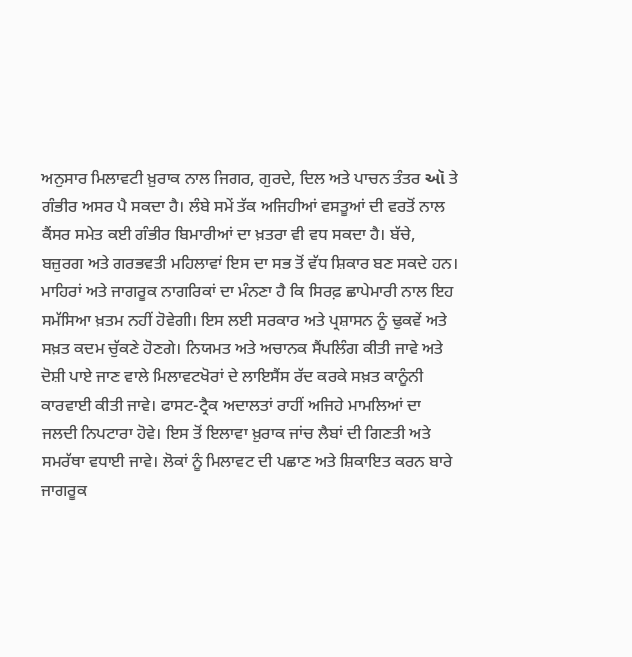ਅਨੁਸਾਰ ਮਿਲਾਵਟੀ ਖ਼ੁਰਾਕ ਨਾਲ ਜਿਗਰ, ਗੁਰਦੇ, ਦਿਲ ਅਤੇ ਪਾਚਨ ਤੰਤਰ ઑ ਤੇ ਗੰਭੀਰ ਅਸਰ ਪੈ ਸਕਦਾ ਹੈ। ਲੰਬੇ ਸਮੇਂ ਤੱਕ ਅਜਿਹੀਆਂ ਵਸਤੂਆਂ ਦੀ ਵਰਤੋਂ ਨਾਲ ਕੈਂਸਰ ਸਮੇਤ ਕਈ ਗੰਭੀਰ ਬਿਮਾਰੀਆਂ ਦਾ ਖ਼ਤਰਾ ਵੀ ਵਧ ਸਕਦਾ ਹੈ। ਬੱਚੇ, ਬਜ਼ੁਰਗ ਅਤੇ ਗਰਭਵਤੀ ਮਹਿਲਾਵਾਂ ਇਸ ਦਾ ਸਭ ਤੋਂ ਵੱਧ ਸ਼ਿਕਾਰ ਬਣ ਸਕਦੇ ਹਨ। ਮਾਹਿਰਾਂ ਅਤੇ ਜਾਗਰੂਕ ਨਾਗਰਿਕਾਂ ਦਾ ਮੰਨਣਾ ਹੈ ਕਿ ਸਿਰਫ਼ ਛਾਪੇਮਾਰੀ ਨਾਲ ਇਹ ਸਮੱਸਿਆ ਖ਼ਤਮ ਨਹੀਂ ਹੋਵੇਗੀ। ਇਸ ਲਈ ਸਰਕਾਰ ਅਤੇ ਪ੍ਰਸ਼ਾਸਨ ਨੂੰ ਢੁਕਵੇਂ ਅਤੇ ਸਖ਼ਤ ਕਦਮ ਚੁੱਕਣੇ ਹੋਣਗੇ। ਨਿਯਮਤ ਅਤੇ ਅਚਾਨਕ ਸੈਂਪਲਿੰਗ ਕੀਤੀ ਜਾਵੇ ਅਤੇ ਦੋਸ਼ੀ ਪਾਏ ਜਾਣ ਵਾਲੇ ਮਿਲਾਵਟਖੋਰਾਂ ਦੇ ਲਾਇਸੈਂਸ ਰੱਦ ਕਰਕੇ ਸਖ਼ਤ ਕਾਨੂੰਨੀ ਕਾਰਵਾਈ ਕੀਤੀ ਜਾਵੇ। ਫਾਸਟ-ਟ੍ਰੈਕ ਅਦਾਲਤਾਂ ਰਾਹੀਂ ਅਜਿਹੇ ਮਾਮਲਿਆਂ ਦਾ ਜਲਦੀ ਨਿਪਟਾਰਾ ਹੋਵੇ। ਇਸ ਤੋਂ ਇਲਾਵਾ ਖ਼ੁਰਾਕ ਜਾਂਚ ਲੈਬਾਂ ਦੀ ਗਿਣਤੀ ਅਤੇ ਸਮਰੱਥਾ ਵਧਾਈ ਜਾਵੇ। ਲੋਕਾਂ ਨੂੰ ਮਿਲਾਵਟ ਦੀ ਪਛਾਣ ਅਤੇ ਸ਼ਿਕਾਇਤ ਕਰਨ ਬਾਰੇ ਜਾਗਰੂਕ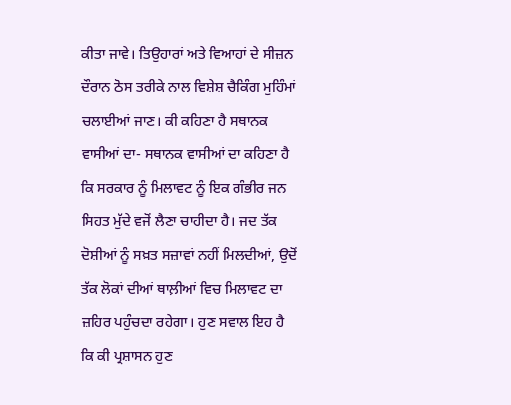ਕੀਤਾ ਜਾਵੇ। ਤਿਉਹਾਰਾਂ ਅਤੇ ਵਿਆਹਾਂ ਦੇ ਸੀਜ਼ਨ ਦੌਰਾਨ ਠੋਸ ਤਰੀਕੇ ਨਾਲ ਵਿਸ਼ੇਸ਼ ਚੈਕਿੰਗ ਮੁਹਿੰਮਾਂ ਚਲਾਈਆਂ ਜਾਣ। ਕੀ ਕਹਿਣਾ ਹੈ ਸਥਾਨਕ ਵਾਸੀਆਂ ਦਾ- ਸਥਾਨਕ ਵਾਸੀਆਂ ਦਾ ਕਹਿਣਾ ਹੈ ਕਿ ਸਰਕਾਰ ਨੂੰ ਮਿਲਾਵਟ ਨੂੰ ਇਕ ਗੰਭੀਰ ਜਨ ਸਿਹਤ ਮੁੱਦੇ ਵਜੋਂ ਲੈਣਾ ਚਾਹੀਦਾ ਹੈ। ਜਦ ਤੱਕ ਦੋਸ਼ੀਆਂ ਨੂੰ ਸਖ਼ਤ ਸਜ਼ਾਵਾਂ ਨਹੀਂ ਮਿਲਦੀਆਂ, ਉਦੋਂ ਤੱਕ ਲੋਕਾਂ ਦੀਆਂ ਥਾਲ਼ੀਆਂ ਵਿਚ ਮਿਲਾਵਟ ਦਾ ਜ਼ਹਿਰ ਪਹੁੰਚਦਾ ਰਹੇਗਾ। ਹੁਣ ਸਵਾਲ ਇਹ ਹੈ ਕਿ ਕੀ ਪ੍ਰਸ਼ਾਸਨ ਹੁਣ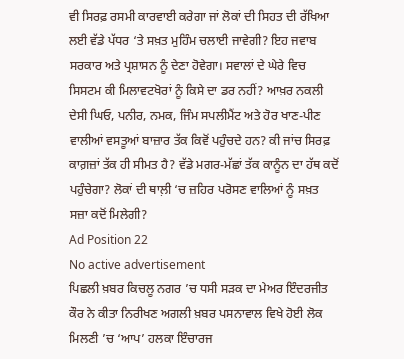ਵੀ ਸਿਰਫ਼ ਰਸਮੀ ਕਾਰਵਾਈ ਕਰੇਗਾ ਜਾਂ ਲੋਕਾਂ ਦੀ ਸਿਹਤ ਦੀ ਰੱਖਿਆ ਲਈ ਵੱਡੇ ਪੱਧਰ ‘ਤੇ ਸਖ਼ਤ ਮੁਹਿੰਮ ਚਲਾਈ ਜਾਵੇਗੀ? ਇਹ ਜਵਾਬ ਸਰਕਾਰ ਅਤੇ ਪ੍ਰਸ਼ਾਸਨ ਨੂੰ ਦੇਣਾ ਹੋਵੇਗਾ। ਸਵਾਲਾਂ ਦੇ ਘੇਰੇ ਵਿਚ ਸਿਸਟਮ ਕੀ ਮਿਲਾਵਟਖੋਰਾਂ ਨੂੰ ਕਿਸੇ ਦਾ ਡਰ ਨਹੀਂ? ਆਖ਼ਰ ਨਕਲੀ ਦੇਸੀ ਘਿਓ, ਪਨੀਰ, ਨਮਕ, ਜਿੰਮ ਸਪਲੀਮੈਂਟ ਅਤੇ ਹੋਰ ਖਾਣ-ਪੀਣ ਵਾਲੀਆਂ ਵਸਤੂਆਂ ਬਾਜ਼ਾਰ ਤੱਕ ਕਿਵੋਂ ਪਹੁੰਚਦੇ ਹਨ? ਕੀ ਜਾਂਚ ਸਿਰਫ਼ ਕਾਗ਼ਜ਼ਾਂ ਤੱਕ ਹੀ ਸੀਮਤ ਹੈ? ਵੱਡੇ ਮਗਰ-ਮੱਛਾਂ ਤੱਕ ਕਾਨੂੰਨ ਦਾ ਹੱਥ ਕਦੋਂ ਪਹੁੰਚੇਗਾ? ਲੋਕਾਂ ਦੀ ਥਾਲ਼ੀ ‘ਚ ਜ਼ਹਿਰ ਪਰੋਸਣ ਵਾਲਿਆਂ ਨੂੰ ਸਖ਼ਤ ਸਜ਼ਾ ਕਦੋਂ ਮਿਲੇਗੀ?
Ad Position 22
No active advertisement
ਪਿਛਲੀ ਖ਼ਬਰ ਕਿਚਲੂ ਨਗਰ ’ਚ ਧਸੀ ਸੜਕ ਦਾ ਮੇਅਰ ਇੰਦਰਜੀਤ ਕੌਰ ਨੇ ਕੀਤਾ ਨਿਰੀਖਣ ਅਗਲੀ ਖ਼ਬਰ ਪਸਨਾਵਾਲ ਵਿਖੇ ਹੋਈ ਲੋਕ ਮਿਲਣੀ ’ਚ ‘ਆਪ’ ਹਲਕਾ ਇੰਚਾਰਜ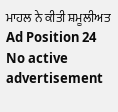ਮਾਹਲ ਨੇ ਕੀਤੀ ਸ਼ਮੂਲੀਅਤ
Ad Position 24
No active advertisement